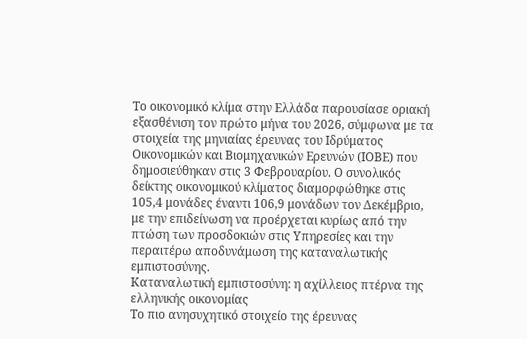Το οικονομικό κλίμα στην Ελλάδα παρουσίασε οριακή εξασθένιση τον πρώτο μήνα του 2026, σύμφωνα με τα στοιχεία της μηνιαίας έρευνας του Ιδρύματος Οικονομικών και Βιομηχανικών Ερευνών (ΙΟΒΕ) που δημοσιεύθηκαν στις 3 Φεβρουαρίου. Ο συνολικός δείκτης οικονομικού κλίματος διαμορφώθηκε στις 105,4 μονάδες έναντι 106,9 μονάδων τον Δεκέμβριο, με την επιδείνωση να προέρχεται κυρίως από την πτώση των προσδοκιών στις Υπηρεσίες και την περαιτέρω αποδυνάμωση της καταναλωτικής εμπιστοσύνης.
Καταναλωτική εμπιστοσύνη: η αχίλλειος πτέρνα της ελληνικής οικονομίας
Το πιο ανησυχητικό στοιχείο της έρευνας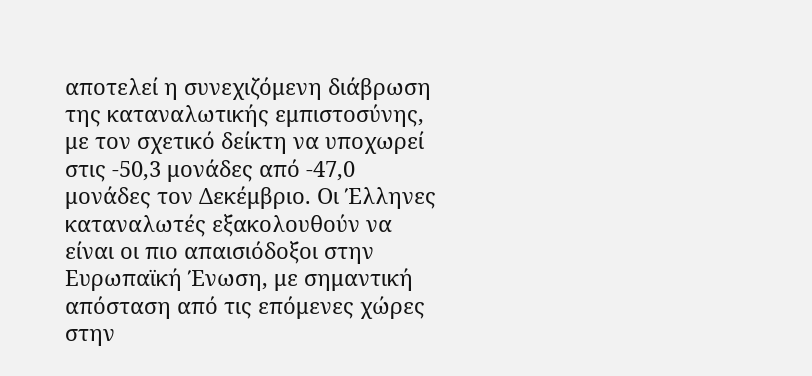αποτελεί η συνεχιζόμενη διάβρωση της καταναλωτικής εμπιστοσύνης, με τον σχετικό δείκτη να υποχωρεί στις -50,3 μονάδες από -47,0 μονάδες τον Δεκέμβριο. Οι Έλληνες καταναλωτές εξακολουθούν να είναι οι πιο απαισιόδοξοι στην Ευρωπαϊκή Ένωση, με σημαντική απόσταση από τις επόμενες χώρες στην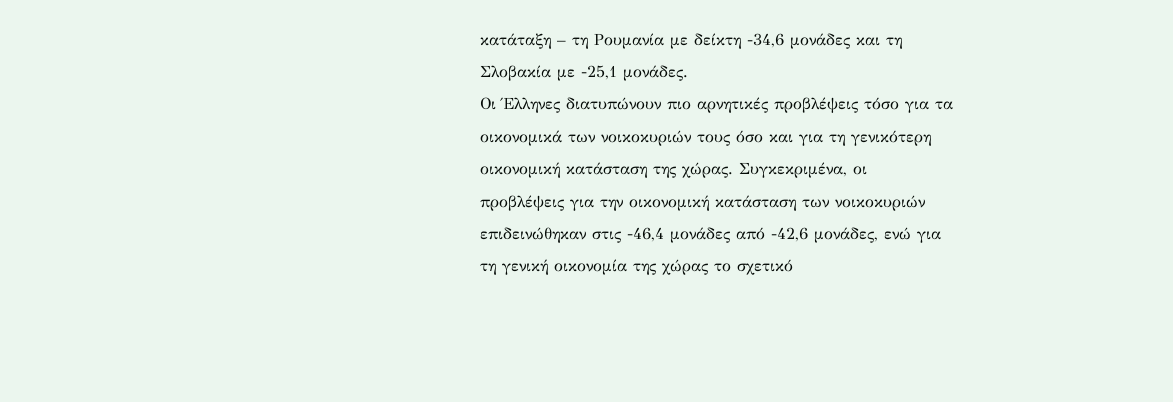κατάταξη – τη Ρουμανία με δείκτη -34,6 μονάδες και τη Σλοβακία με -25,1 μονάδες.
Οι Έλληνες διατυπώνουν πιο αρνητικές προβλέψεις τόσο για τα οικονομικά των νοικοκυριών τους όσο και για τη γενικότερη οικονομική κατάσταση της χώρας. Συγκεκριμένα, οι προβλέψεις για την οικονομική κατάσταση των νοικοκυριών επιδεινώθηκαν στις -46,4 μονάδες από -42,6 μονάδες, ενώ για τη γενική οικονομία της χώρας το σχετικό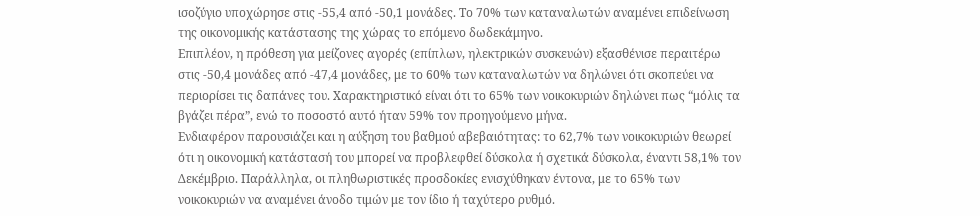ισοζύγιο υποχώρησε στις -55,4 από -50,1 μονάδες. Το 70% των καταναλωτών αναμένει επιδείνωση της οικονομικής κατάστασης της χώρας το επόμενο δωδεκάμηνο.
Επιπλέον, η πρόθεση για μείζονες αγορές (επίπλων, ηλεκτρικών συσκευών) εξασθένισε περαιτέρω στις -50,4 μονάδες από -47,4 μονάδες, με το 60% των καταναλωτών να δηλώνει ότι σκοπεύει να περιορίσει τις δαπάνες του. Χαρακτηριστικό είναι ότι το 65% των νοικοκυριών δηλώνει πως “μόλις τα βγάζει πέρα”, ενώ το ποσοστό αυτό ήταν 59% τον προηγούμενο μήνα.
Ενδιαφέρον παρουσιάζει και η αύξηση του βαθμού αβεβαιότητας: το 62,7% των νοικοκυριών θεωρεί ότι η οικονομική κατάστασή του μπορεί να προβλεφθεί δύσκολα ή σχετικά δύσκολα, έναντι 58,1% τον Δεκέμβριο. Παράλληλα, οι πληθωριστικές προσδοκίες ενισχύθηκαν έντονα, με το 65% των νοικοκυριών να αναμένει άνοδο τιμών με τον ίδιο ή ταχύτερο ρυθμό.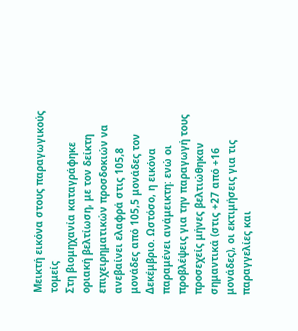Μεικτή εικόνα στους παραγωγικούς τομείς
Στη βιομηχανία καταγράφηκε οριακή βελτίωση, με τον δείκτη επιχειρηματικών προσδοκιών να ανεβαίνει ελαφρά στις 105,8 μονάδες από 105,5 μονάδες τον Δεκέμβριο. Ωστόσο, η εικόνα παραμένει ανάμεικτη: ενώ οι προβλέψεις για την παραγωγή τους προσεχείς μήνες βελτιώθηκαν σημαντικά (στις +27 από +16 μονάδες), οι εκτιμήσεις για τις παραγγελίες και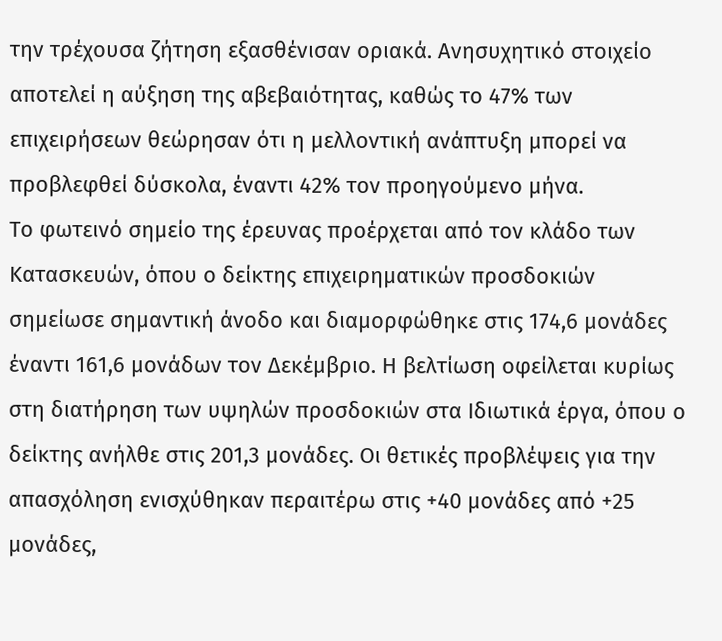την τρέχουσα ζήτηση εξασθένισαν οριακά. Ανησυχητικό στοιχείο αποτελεί η αύξηση της αβεβαιότητας, καθώς το 47% των επιχειρήσεων θεώρησαν ότι η μελλοντική ανάπτυξη μπορεί να προβλεφθεί δύσκολα, έναντι 42% τον προηγούμενο μήνα.
Το φωτεινό σημείο της έρευνας προέρχεται από τον κλάδο των Κατασκευών, όπου ο δείκτης επιχειρηματικών προσδοκιών σημείωσε σημαντική άνοδο και διαμορφώθηκε στις 174,6 μονάδες έναντι 161,6 μονάδων τον Δεκέμβριο. Η βελτίωση οφείλεται κυρίως στη διατήρηση των υψηλών προσδοκιών στα Ιδιωτικά έργα, όπου ο δείκτης ανήλθε στις 201,3 μονάδες. Οι θετικές προβλέψεις για την απασχόληση ενισχύθηκαν περαιτέρω στις +40 μονάδες από +25 μονάδες,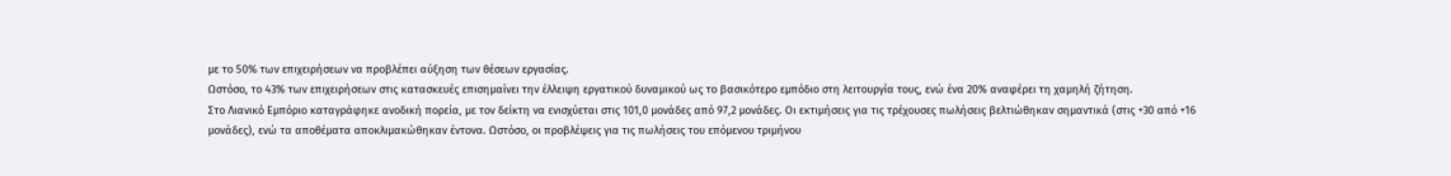με το 50% των επιχειρήσεων να προβλέπει αύξηση των θέσεων εργασίας.
Ωστόσο, το 43% των επιχειρήσεων στις κατασκευές επισημαίνει την έλλειψη εργατικού δυναμικού ως το βασικότερο εμπόδιο στη λειτουργία τους, ενώ ένα 20% αναφέρει τη χαμηλή ζήτηση.
Στο Λιανικό Εμπόριο καταγράφηκε ανοδική πορεία, με τον δείκτη να ενισχύεται στις 101,0 μονάδες από 97,2 μονάδες. Οι εκτιμήσεις για τις τρέχουσες πωλήσεις βελτιώθηκαν σημαντικά (στις +30 από +16 μονάδες), ενώ τα αποθέματα αποκλιμακώθηκαν έντονα. Ωστόσο, οι προβλέψεις για τις πωλήσεις του επόμενου τριμήνου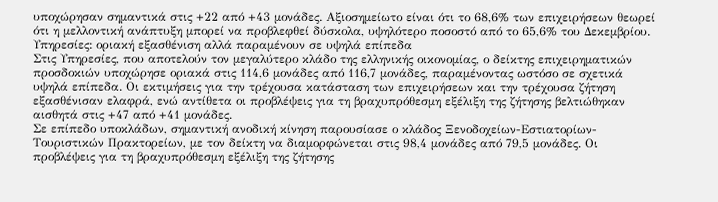υποχώρησαν σημαντικά στις +22 από +43 μονάδες. Αξιοσημείωτο είναι ότι το 68,6% των επιχειρήσεων θεωρεί ότι η μελλοντική ανάπτυξη μπορεί να προβλεφθεί δύσκολα, υψηλότερο ποσοστό από το 65,6% του Δεκεμβρίου.
Υπηρεσίες: οριακή εξασθένιση αλλά παραμένουν σε υψηλά επίπεδα
Στις Υπηρεσίες, που αποτελούν τον μεγαλύτερο κλάδο της ελληνικής οικονομίας, ο δείκτης επιχειρηματικών προσδοκιών υποχώρησε οριακά στις 114,6 μονάδες από 116,7 μονάδες, παραμένοντας ωστόσο σε σχετικά υψηλά επίπεδα. Οι εκτιμήσεις για την τρέχουσα κατάσταση των επιχειρήσεων και την τρέχουσα ζήτηση εξασθένισαν ελαφρά, ενώ αντίθετα οι προβλέψεις για τη βραχυπρόθεσμη εξέλιξη της ζήτησης βελτιώθηκαν αισθητά στις +47 από +41 μονάδες.
Σε επίπεδο υποκλάδων, σημαντική ανοδική κίνηση παρουσίασε ο κλάδος Ξενοδοχείων-Εστιατορίων-Τουριστικών Πρακτορείων, με τον δείκτη να διαμορφώνεται στις 98,4 μονάδες από 79,5 μονάδες. Οι προβλέψεις για τη βραχυπρόθεσμη εξέλιξη της ζήτησης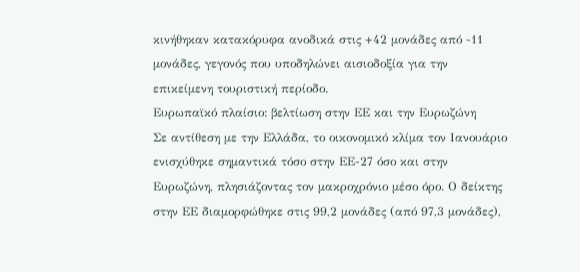κινήθηκαν κατακόρυφα ανοδικά στις +42 μονάδες από -11 μονάδες, γεγονός που υποδηλώνει αισιοδοξία για την επικείμενη τουριστική περίοδο.
Ευρωπαϊκό πλαίσιο: βελτίωση στην ΕΕ και την Ευρωζώνη
Σε αντίθεση με την Ελλάδα, το οικονομικό κλίμα τον Ιανουάριο ενισχύθηκε σημαντικά τόσο στην ΕΕ-27 όσο και στην Ευρωζώνη, πλησιάζοντας τον μακροχρόνιο μέσο όρο. Ο δείκτης στην ΕΕ διαμορφώθηκε στις 99,2 μονάδες (από 97,3 μονάδες),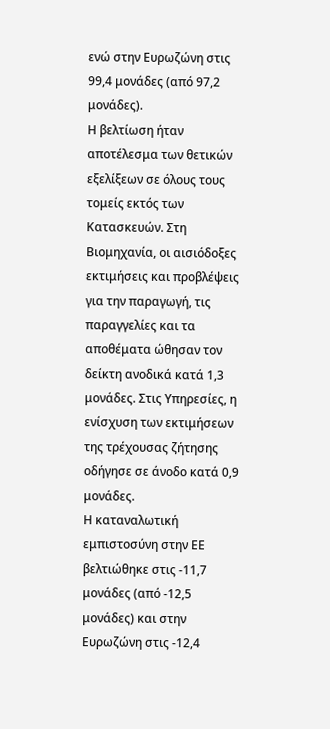ενώ στην Ευρωζώνη στις 99,4 μονάδες (από 97,2 μονάδες).
Η βελτίωση ήταν αποτέλεσμα των θετικών εξελίξεων σε όλους τους τομείς εκτός των Κατασκευών. Στη Βιομηχανία, οι αισιόδοξες εκτιμήσεις και προβλέψεις για την παραγωγή, τις παραγγελίες και τα αποθέματα ώθησαν τον δείκτη ανοδικά κατά 1,3 μονάδες. Στις Υπηρεσίες, η ενίσχυση των εκτιμήσεων της τρέχουσας ζήτησης οδήγησε σε άνοδο κατά 0,9 μονάδες.
Η καταναλωτική εμπιστοσύνη στην ΕΕ βελτιώθηκε στις -11,7 μονάδες (από -12,5 μονάδες) και στην Ευρωζώνη στις -12,4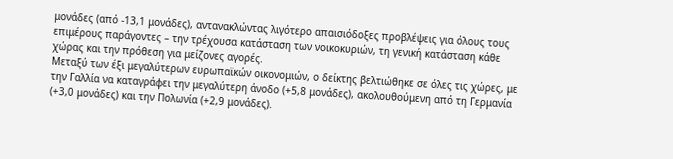μονάδες (από -13,1 μονάδες), αντανακλώντας λιγότερο απαισιόδοξες προβλέψεις για όλους τους επιμέρους παράγοντες – την τρέχουσα κατάσταση των νοικοκυριών, τη γενική κατάσταση κάθε χώρας και την πρόθεση για μείζονες αγορές.
Μεταξύ των έξι μεγαλύτερων ευρωπαϊκών οικονομιών, ο δείκτης βελτιώθηκε σε όλες τις χώρες, με την Γαλλία να καταγράφει την μεγαλύτερη άνοδο (+5,8 μονάδες), ακολουθούμενη από τη Γερμανία (+3,0 μονάδες) και την Πολωνία (+2,9 μονάδες).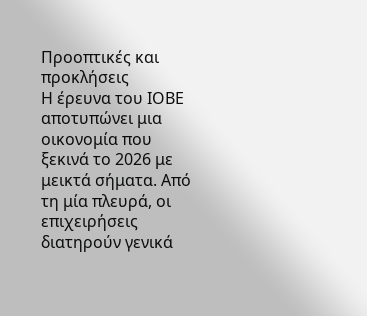Προοπτικές και προκλήσεις
Η έρευνα του ΙΟΒΕ αποτυπώνει μια οικονομία που ξεκινά το 2026 με μεικτά σήματα. Από τη μία πλευρά, οι επιχειρήσεις διατηρούν γενικά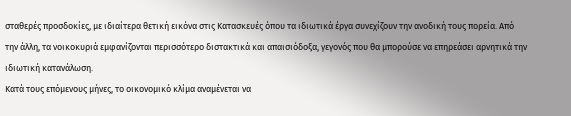σταθερές προσδοκίες, με ιδιαίτερα θετική εικόνα στις Κατασκευές όπου τα ιδιωτικά έργα συνεχίζουν την ανοδική τους πορεία. Από την άλλη, τα νοικοκυριά εμφανίζονται περισσότερο διστακτικά και απαισιόδοξα, γεγονός που θα μπορούσε να επηρεάσει αρνητικά την ιδιωτική κατανάλωση.
Κατά τους επόμενους μήνες, το οικονομικό κλίμα αναμένεται να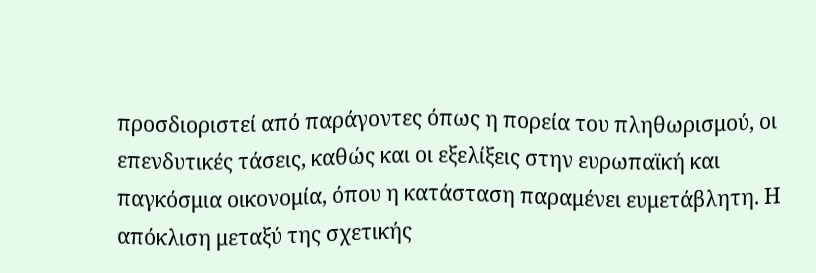προσδιοριστεί από παράγοντες όπως η πορεία του πληθωρισμού, οι επενδυτικές τάσεις, καθώς και οι εξελίξεις στην ευρωπαϊκή και παγκόσμια οικονομία, όπου η κατάσταση παραμένει ευμετάβλητη. Η απόκλιση μεταξύ της σχετικής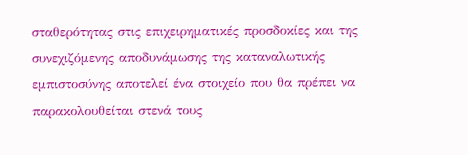σταθερότητας στις επιχειρηματικές προσδοκίες και της συνεχιζόμενης αποδυνάμωσης της καταναλωτικής εμπιστοσύνης αποτελεί ένα στοιχείο που θα πρέπει να παρακολουθείται στενά τους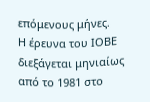επόμενους μήνες.
Η έρευνα του ΙΟΒΕ διεξάγεται μηνιαίως από το 1981 στο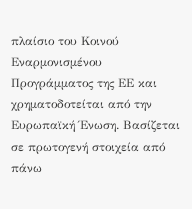πλαίσιο του Κοινού Εναρμονισμένου Προγράμματος της ΕΕ και χρηματοδοτείται από την Ευρωπαϊκή Ένωση. Βασίζεται σε πρωτογενή στοιχεία από πάνω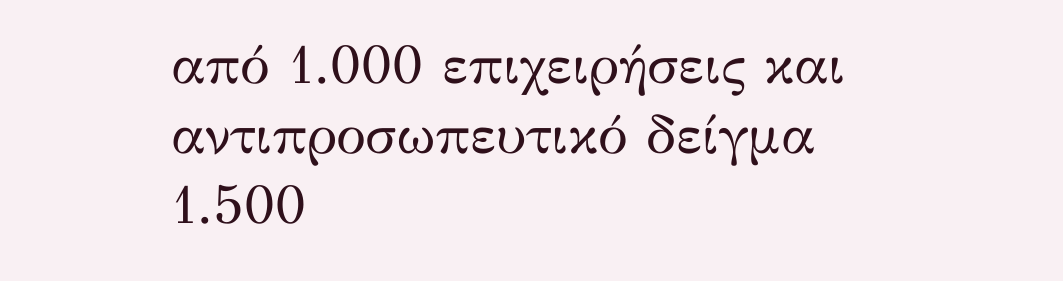από 1.000 επιχειρήσεις και αντιπροσωπευτικό δείγμα 1.500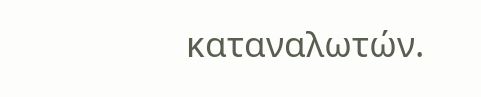καταναλωτών.